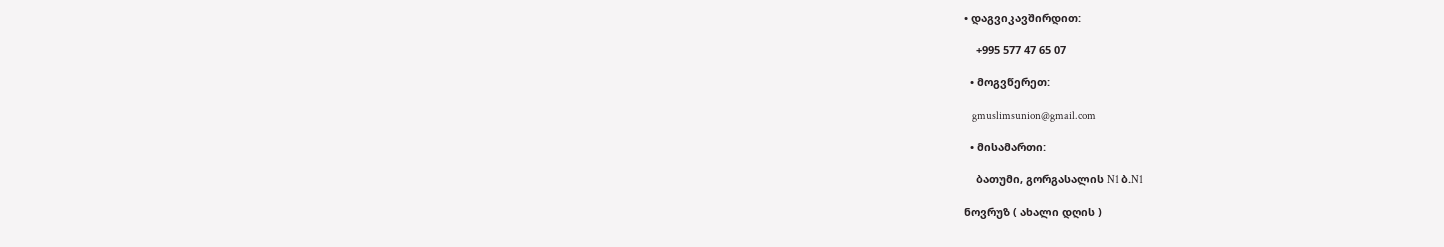• დაგვიკავშირდით:

    +995 577 47 65 07

  • მოგვწერეთ:

    gmuslimsunion@gmail.com

  • მისამართი:

    ბათუმი, გორგასალის N1 ბ.N1

ნოვრუზ ( ახალი დღის )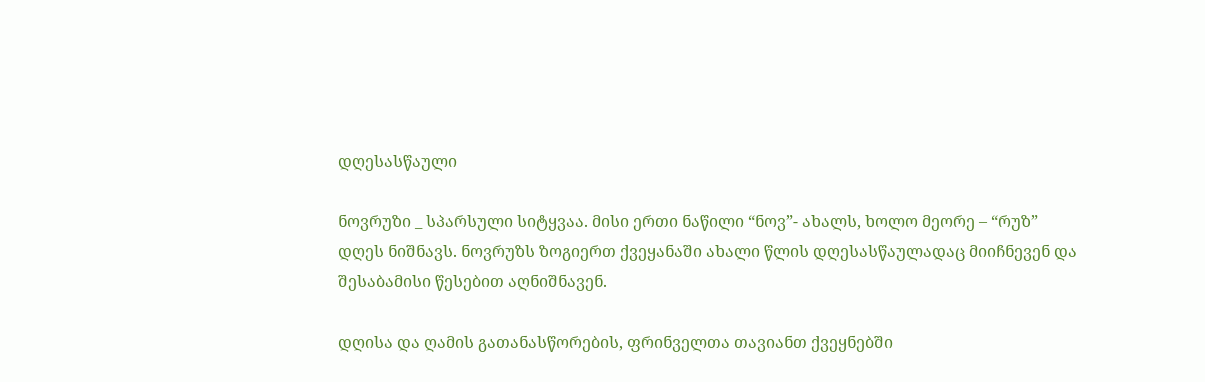დღესასწაული

ნოვრუზი _ სპარსული სიტყვაა. მისი ერთი ნაწილი “ნოვ”- ახალს, ხოლო მეორე – “რუზ” დღეს ნიშნავს. ნოვრუზს ზოგიერთ ქვეყანაში ახალი წლის დღესასწაულადაც მიიჩნევენ და შესაბამისი წესებით აღნიშნავენ.

დღისა და ღამის გათანასწორების, ფრინველთა თავიანთ ქვეყნებში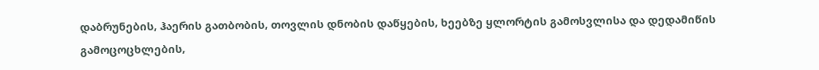დაბრუნების, ჰაერის გათბობის, თოვლის დნობის დაწყების, ხეებზე ყლორტის გამოსვლისა და დედამიწის გამოცოცხლების,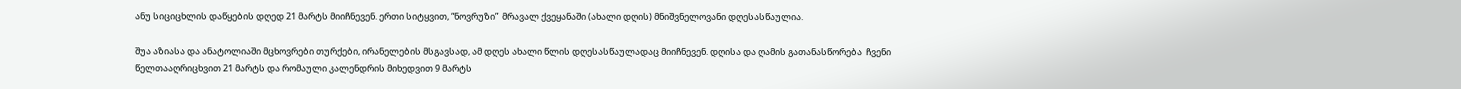ანუ სიციცხლის დაწყების დღედ 21 მარტს მიიჩნევენ. ერთი სიტყვით, “ნოვრუზი”  მრავალ ქვეყანაში (ახალი დღის) მნიშვნელოვანი დღესასწაულია.

შუა აზიასა და ანატოლიაში მცხოვრები თურქები, ირანელების მსგავსად, ამ დღეს ახალი წლის დღესასწაულადაც მიიჩნევენ. დღისა და ღამის გათანასწორება  ჩვენი წელთააღრიცხვით 21 მარტს და რომაული კალენდრის მიხედვით 9 მარტს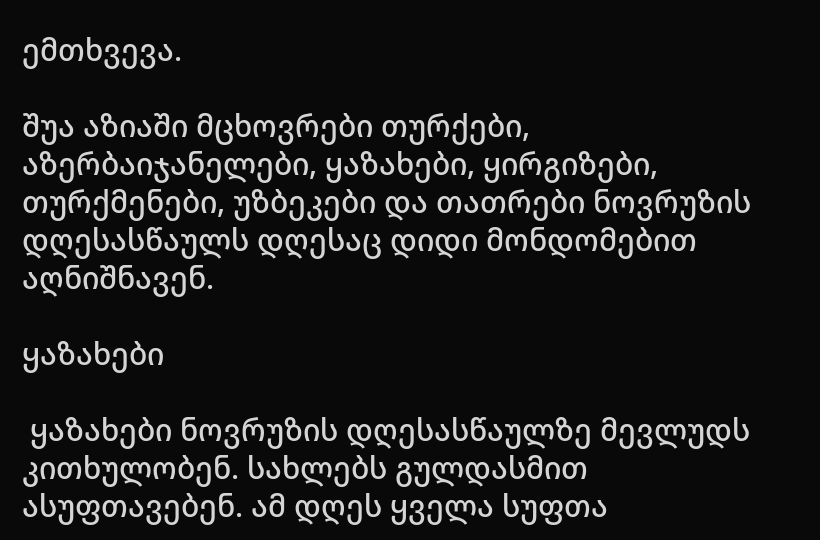ემთხვევა.

შუა აზიაში მცხოვრები თურქები, აზერბაიჯანელები, ყაზახები, ყირგიზები, თურქმენები, უზბეკები და თათრები ნოვრუზის დღესასწაულს დღესაც დიდი მონდომებით აღნიშნავენ.

ყაზახები

 ყაზახები ნოვრუზის დღესასწაულზე მევლუდს  კითხულობენ. სახლებს გულდასმით ასუფთავებენ. ამ დღეს ყველა სუფთა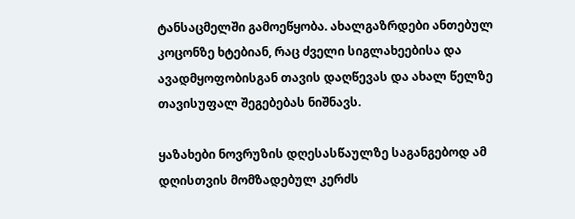ტანსაცმელში გამოეწყობა. ახალგაზრდები ანთებულ კოცონზე ხტებიან, რაც ძველი სიგლახეებისა და ავადმყოფობისგან თავის დაღწევას და ახალ წელზე თავისუფალ შეგებებას ნიშნავს.

ყაზახები ნოვრუზის დღესასწაულზე საგანგებოდ ამ დღისთვის მომზადებულ კერძს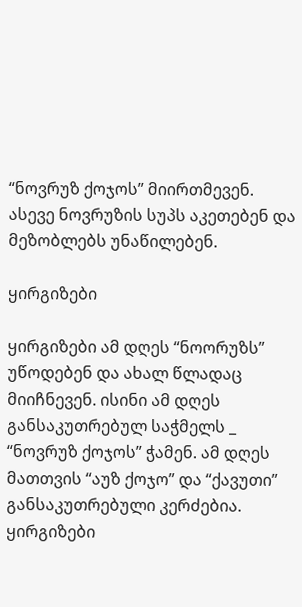“ნოვრუზ ქოჯოს” მიირთმევენ. ასევე ნოვრუზის სუპს აკეთებენ და მეზობლებს უნაწილებენ.

ყირგიზები

ყირგიზები ამ დღეს “ნოორუზს” უწოდებენ და ახალ წლადაც მიიჩნევენ. ისინი ამ დღეს განსაკუთრებულ საჭმელს _ “ნოვრუზ ქოჯოს” ჭამენ. ამ დღეს მათთვის “აუზ ქოჯო” და “ქავუთი” განსაკუთრებული კერძებია. ყირგიზები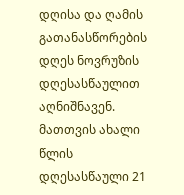დღისა და ღამის გათანასწორების დღეს ნოვრუზის დღესასწაულით აღნიშნავენ. მათთვის ახალი წლის დღესასწაული 21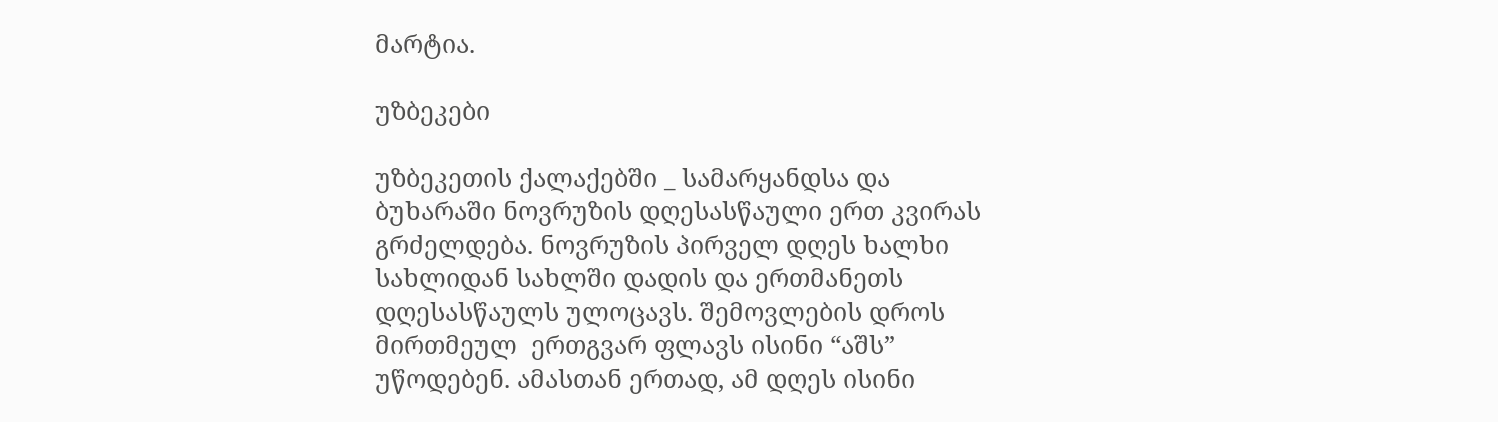მარტია.

უზბეკები

უზბეკეთის ქალაქებში _ სამარყანდსა და  ბუხარაში ნოვრუზის დღესასწაული ერთ კვირას გრძელდება. ნოვრუზის პირველ დღეს ხალხი სახლიდან სახლში დადის და ერთმანეთს დღესასწაულს ულოცავს. შემოვლების დროს მირთმეულ  ერთგვარ ფლავს ისინი “აშს” უწოდებენ. ამასთან ერთად, ამ დღეს ისინი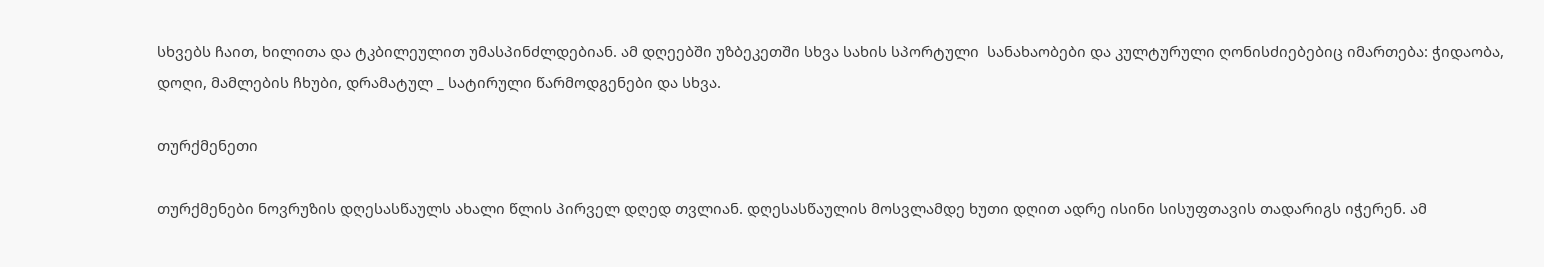სხვებს ჩაით, ხილითა და ტკბილეულით უმასპინძლდებიან. ამ დღეებში უზბეკეთში სხვა სახის სპორტული  სანახაობები და კულტურული ღონისძიებებიც იმართება: ჭიდაობა, დოღი, მამლების ჩხუბი, დრამატულ _ სატირული წარმოდგენები და სხვა.

თურქმენეთი

თურქმენები ნოვრუზის დღესასწაულს ახალი წლის პირველ დღედ თვლიან. დღესასწაულის მოსვლამდე ხუთი დღით ადრე ისინი სისუფთავის თადარიგს იჭერენ. ამ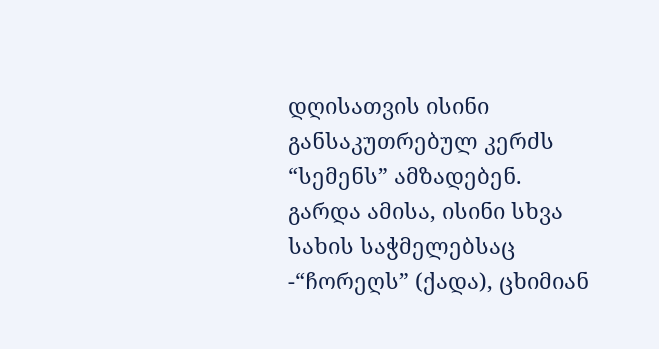დღისათვის ისინი განსაკუთრებულ კერძს “სემენს” ამზადებენ. გარდა ამისა, ისინი სხვა სახის საჭმელებსაც -“ჩორეღს” (ქადა), ცხიმიან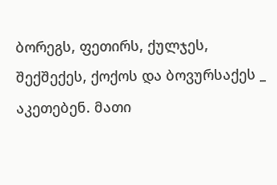ბორეგს, ფეთირს, ქულჯეს, შექშექეს, ქოქოს და ბოვურსაქეს _ აკეთებენ. მათი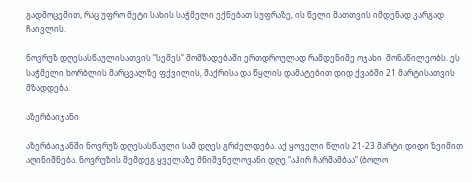გადმოცემით, რაც უფრო მეტი სახის საჭმელი ექნებათ სუფრაზე, ის წელი მათთვის იმდენად კარგად ჩაივლის.

ნოვრუზ დღესასწაულისათვის “სემეს” მომზადებაში ერთდროულად რამდენიმე ოჯახი  მონაწილეობს. ეს საჭმელი ხორბლის მარცვალზე ფქვილის, შაქრისა და წყლის დამატებით დიდ ქვაბში 21 მარტისათვის მზადდება.

აზერბაიჯანი

აზერბაიჯანში ნოვრუზ დღესასწაული სამ დღეს გრძელდება. აქ ყოველი წლის 21-23 მარტი დიდი ზეიმით აღინიშნება. ნოვრუზის შემდეგ ყველაზე მნიშვნელოვანი დღე “აჰირ ჩარშამბაა” (ბოლო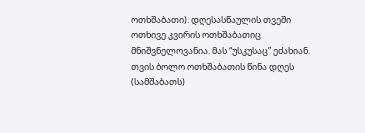ოთხშაბათი). დღესასწაულის თვეში ოთხივე კვირის ოთხშაბათიც მნიშვნელოვანია. მას “უსკუსაც” ეძახიან. თვის ბოლო ოთხშაბათის წინა დღეს (სამშაბათს)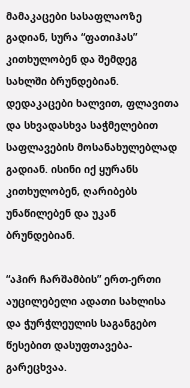მამაკაცები სასაფლაოზე გადიან, სურა “ფათიჰას” კითხულობენ და შემდეგ სახლში ბრუნდებიან. დედაკაცები ხალვით, ფლავითა და სხვადასხვა საჭმელებით საფლავების მოსანახულებლად გადიან. ისინი იქ ყურანს კითხულობენ, ღარიბებს უნაწილებენ და უკან ბრუნდებიან.

“აჰირ ჩარშამბის” ერთ-ერთი აუცილებელი ადათი სახლისა და ჭურჭლეულის საგანგებო წესებით დასუფთავება-გარეცხვაა.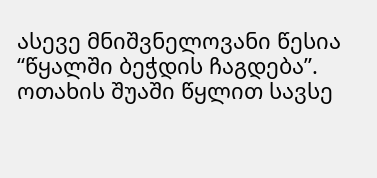ასევე მნიშვნელოვანი წესია “წყალში ბეჭდის ჩაგდება”. ოთახის შუაში წყლით სავსე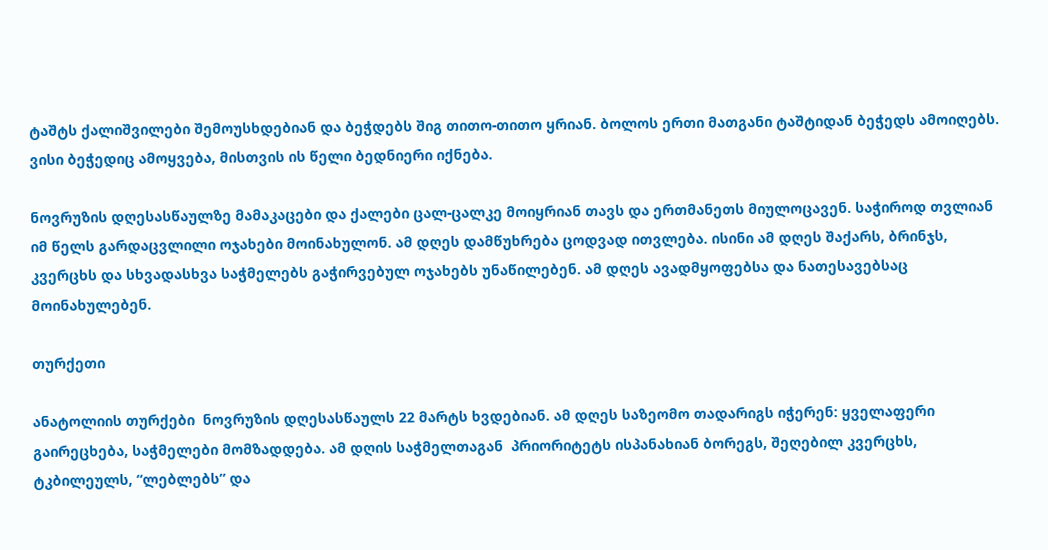ტაშტს ქალიშვილები შემოუსხდებიან და ბეჭდებს შიგ თითო-თითო ყრიან. ბოლოს ერთი მათგანი ტაშტიდან ბეჭედს ამოიღებს. ვისი ბეჭედიც ამოყვება, მისთვის ის წელი ბედნიერი იქნება.

ნოვრუზის დღესასწაულზე მამაკაცები და ქალები ცალ-ცალკე მოიყრიან თავს და ერთმანეთს მიულოცავენ. საჭიროდ თვლიან იმ წელს გარდაცვლილი ოჯახები მოინახულონ. ამ დღეს დამწუხრება ცოდვად ითვლება. ისინი ამ დღეს შაქარს, ბრინჯს, კვერცხს და სხვადასხვა საჭმელებს გაჭირვებულ ოჯახებს უნაწილებენ. ამ დღეს ავადმყოფებსა და ნათესავებსაც მოინახულებენ.

თურქეთი

ანატოლიის თურქები  ნოვრუზის დღესასწაულს 22 მარტს ხვდებიან. ამ დღეს საზეომო თადარიგს იჭერენ: ყველაფერი გაირეცხება, საჭმელები მომზადდება. ამ დღის საჭმელთაგან  პრიორიტეტს ისპანახიან ბორეგს, შეღებილ კვერცხს,  ტკბილეულს, “ლებლებს” და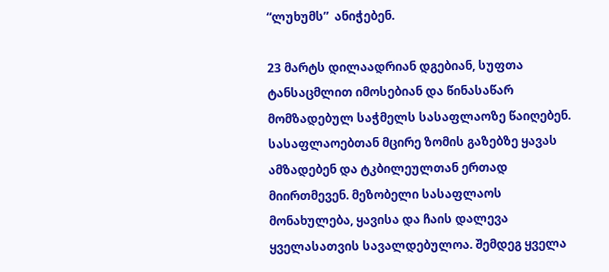“ლუხუმს”  ანიჭებენ.

23 მარტს დილაადრიან დგებიან, სუფთა ტანსაცმლით იმოსებიან და წინასაწარ მომზადებულ საჭმელს სასაფლაოზე წაიღებენ. სასაფლაოებთან მცირე ზომის გაზებზე ყავას  ამზადებენ და ტკბილეულთან ერთად მიირთმევენ. მეზობელი სასაფლაოს მონახულება, ყავისა და ჩაის დალევა ყველასათვის სავალდებულოა. შემდეგ ყველა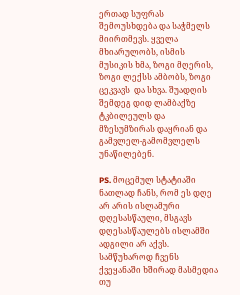ერთად სუფრას შემოუსხდება და საჭმელს მიირთმევს. ყველა მხიარულობს, ისმის მუსიკის ხმა, ზოგი მღერის, ზოგი ლექსს ამბობს, ზოგი ცეკვავს  და სხვა. შუადღის შემდეგ დიდ ლამბაქზე ტკბილეულს და მზესუმზირას დაყრიან და გამვლელ-გამომვლელს უნაწილებენ.

PS. მოცემულ სტატიაში ნათლად ჩანს, რომ ეს დღე არ არის ისლამური დღესასწაული, მსგავს დღესასწაულებს ისლამში ადგილი არ აქვს. სამწუხაროდ ჩვენს ქვეყანაში ხშირად მასმედია თუ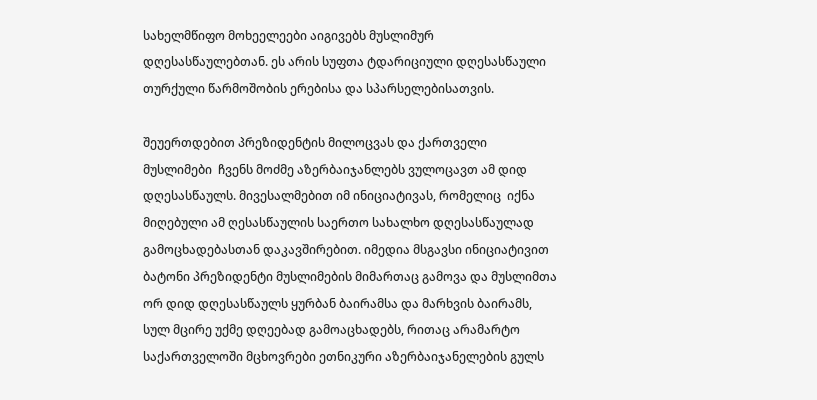სახელმწიფო მოხეელეები აიგივებს მუსლიმურ დღესასწაულებთან. ეს არის სუფთა ტდარიციული დღესასწაული თურქული წარმოშობის ერებისა და სპარსელებისათვის.

შეუერთდებით პრეზიდენტის მილოცვას და ქართველი მუსლიმები  ჩვენს მოძმე აზერბაიჯანლებს ვულოცავთ ამ დიდ დღესასწაულს. მივესალმებით იმ ინიციატივას, რომელიც  იქნა მიღებული ამ ღესასწაულის საერთო სახალხო დღესასწაულად გამოცხადებასთან დაკავშირებით. იმედია მსგავსი ინიციატივით ბატონი პრეზიდენტი მუსლიმების მიმართაც გამოვა და მუსლიმთა ორ დიდ დღესასწაულს ყურბან ბაირამსა და მარხვის ბაირამს, სულ მცირე უქმე დღეებად გამოაცხადებს, რითაც არამარტო საქართველოში მცხოვრები ეთნიკური აზერბაიჯანელების გულს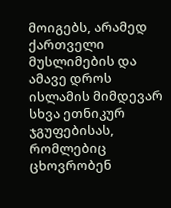მოიგებს, არამედ ქართველი მუსლიმების და ამავე დროს ისლამის მიმდევარ სხვა ეთნიკურ ჯგუფებისას, რომლებიც ცხოვრობენ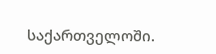საქართველოში.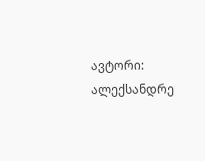ავტორი: ალექსანდრე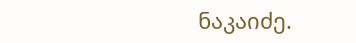ნაკაიძე.